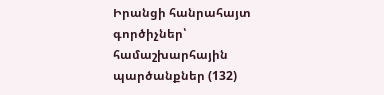Իրանցի հանրահայտ գործիչներ՝ համաշխարհային պարծանքներ (132)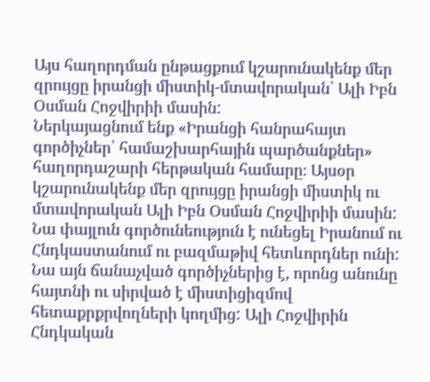Այս հաղորդման ընթացքում կշարունակենք մեր զրույցը իրանցի միստիկ-մտավորական՝ Ալի Իբն Օսման Հոջվիրիի մասին:
Ներկայացնում ենք «Իրանցի հանրահայտ գործիչներ՝ համաշխարհային պարծանքներ» հաղորդաշարի հերթական համարը։ Այսօր կշարունակենք մեր զրույցը իրանցի միստիկ ու մտավորական Ալի Իբն Օսման Հոջվիրիի մասին: Նա փայլուն գործունեություն է ունեցել Իրանում ու Հնդկաստանում ու բազմաթիվ հետևորդներ ունի: Նա այն ճանաչված գործիչներից է, որոնց անունը հայտնի ու սիրված է միստիցիզմով հետաքրքրվողների կողմից: Ալի Հոջվիրին Հնդկական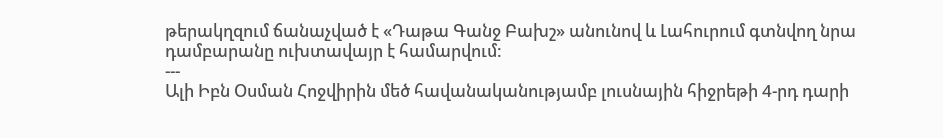թերակղզում ճանաչված է «Դաթա Գանջ Բախշ» անունով և Լահուրում գտնվող նրա դամբարանը ուխտավայր է համարվում:
---
Ալի Իբն Օսման Հոջվիրին մեծ հավանականությամբ լուսնային հիջրեթի 4-րդ դարի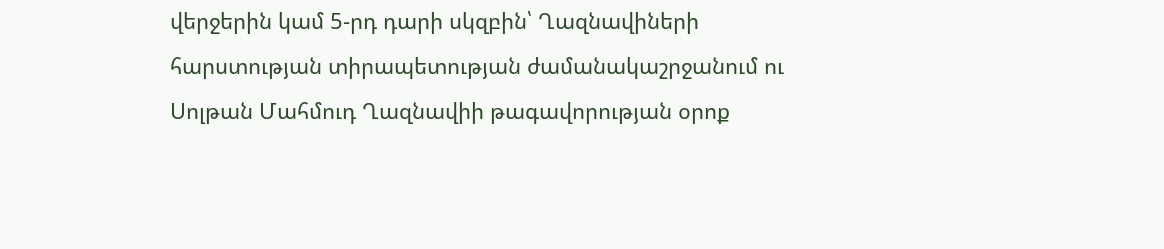վերջերին կամ 5-րդ դարի սկզբին՝ Ղազնավիների հարստության տիրապետության ժամանակաշրջանում ու Սոլթան Մահմուդ Ղազնավիի թագավորության օրոք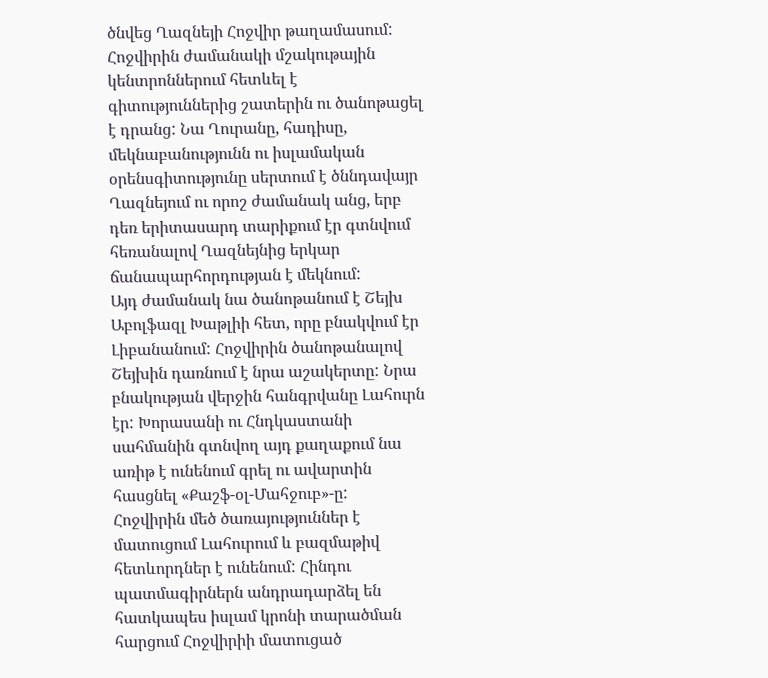ծնվեց Ղազնեյի Հոջվիր թաղամասում:
Հոջվիրին ժամանակի մշակութային կենտրոններում հետևել է գիտություններից շատերին ու ծանոթացել է դրանց: Նա Ղուրանը, հադիսը, մեկնաբանությունն ու իսլամական օրենսգիտությունը սերտում է ծննդավայր Ղազնեյում ու որոշ ժամանակ անց, երբ դեռ երիտասարդ տարիքում էր գտնվում հեռանալով Ղազնեյնից երկար ճանապարհորդության է մեկնում:
Այդ ժամանակ նա ծանոթանում է Շեյխ Աբոլֆազլ Խաթլիի հետ, որը բնակվում էր Լիբանանում: Հոջվիրին ծանոթանալով Շեյխին դառնում է նրա աշակերտը: Նրա բնակության վերջին հանգրվանը Լահուրն էր: Խորասանի ու Հնդկաստանի սահմանին գտնվող այդ քաղաքում նա առիթ է ունենում գրել ու ավարտին հասցնել «Քաշֆ-օլ-Մահջուբ»-ը:
Հոջվիրին մեծ ծառայություններ է մատուցում Լահուրում և բազմաթիվ հետևորդներ է ունենում: Հինդու պատմագիրներն անդրադարձել են հատկապես իսլամ կրոնի տարածման հարցում Հոջվիրիի մատուցած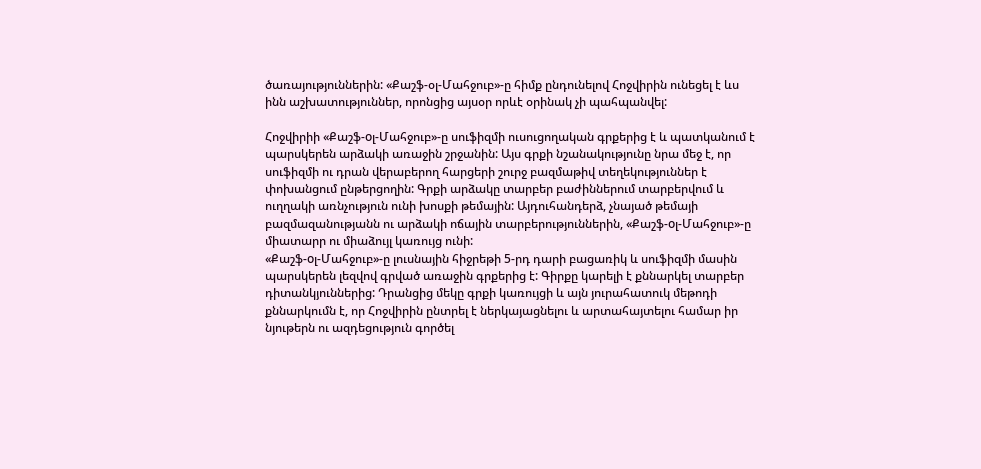ծառայություններին: «Քաշֆ-օլ-Մահջուբ»-ը հիմք ընդունելով Հոջվիրին ունեցել է ևս ինն աշխատություններ, որոնցից այսօր որևէ օրինակ չի պահպանվել:

Հոջվիրիի «Քաշֆ-oլ-Մահջուբ»-ը սուֆիզմի ուսուցողական գրքերից է և պատկանում է պարսկերեն արձակի առաջին շրջանին: Այս գրքի նշանակությունը նրա մեջ է, որ սուֆիզմի ու դրան վերաբերող հարցերի շուրջ բազմաթիվ տեղեկություններ է փոխանցում ընթերցողին: Գրքի արձակը տարբեր բաժիններում տարբերվում և ուղղակի առնչություն ունի խոսքի թեմային: Այդուհանդերձ, չնայած թեմայի բազմազանությանն ու արձակի ոճային տարբերություններին, «Քաշֆ-oլ-Մահջուբ»-ը միատարր ու միաձույլ կառույց ունի:
«Քաշֆ-oլ-Մահջուբ»-ը լուսնային հիջրեթի 5-րդ դարի բացառիկ և սուֆիզմի մասին պարսկերեն լեզվով գրված առաջին գրքերից է: Գիրքը կարելի է քննարկել տարբեր դիտանկյուններից: Դրանցից մեկը գրքի կառույցի և այն յուրահատուկ մեթոդի քննարկումն է, որ Հոջվիրին ընտրել է ներկայացնելու և արտահայտելու համար իր նյութերն ու ազդեցություն գործել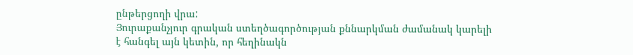ընթերցողի վրա:
Յուրաքանչյուր գրական ստեղծագործության քննարկման ժամանակ կարելի է հանգել այն կետին, որ հեղինակն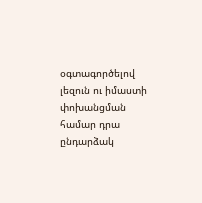օգտագործելով լեզուն ու իմաստի փոխանցման համար դրա ընդարձակ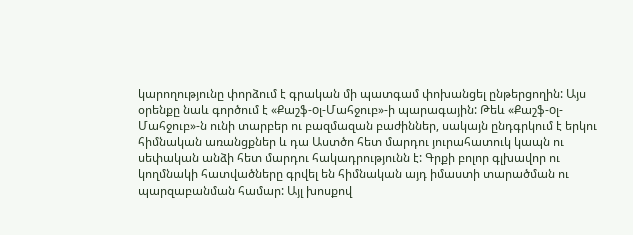կարողությունը փորձում է գրական մի պատգամ փոխանցել ընթերցողին: Այս օրենքը նաև գործում է «Քաշֆ-oլ-Մահջուբ»-ի պարագային: Թեև «Քաշֆ-oլ-Մահջուբ»-ն ունի տարբեր ու բազմազան բաժիններ, սակայն ընդգրկում է երկու հիմնական առանցքներ և դա Աստծո հետ մարդու յուրահատուկ կապն ու սեփական անձի հետ մարդու հակադրությունն է: Գրքի բոլոր գլխավոր ու կողմնակի հատվածները գրվել են հիմնական այդ իմաստի տարածման ու պարզաբանման համար: Այլ խոսքով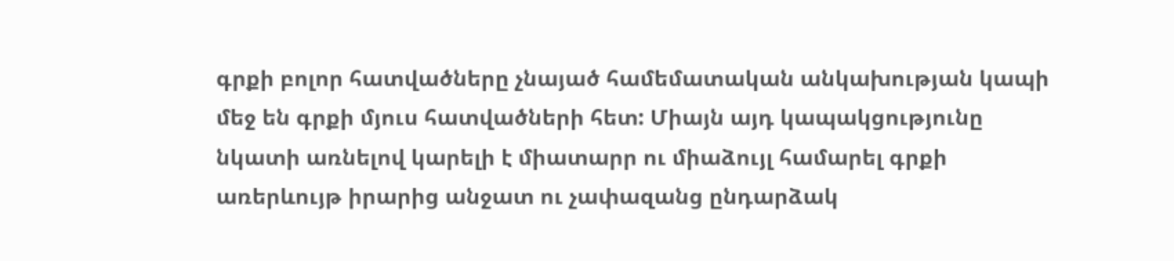գրքի բոլոր հատվածները չնայած համեմատական անկախության կապի մեջ են գրքի մյուս հատվածների հետ: Միայն այդ կապակցությունը նկատի առնելով կարելի է միատարր ու միաձույլ համարել գրքի առերևույթ իրարից անջատ ու չափազանց ընդարձակ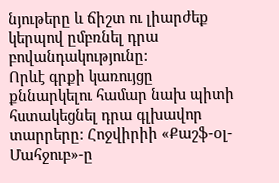նյութերը և ճիշտ ու լիարժեք կերպով ըմբռնել դրա բովանդակությունը:
Որևէ գրքի կառույցը քննարկելու համար նախ պիտի հստակեցնել դրա գլխավոր տարրերը: Հոջվիրիի «Քաշֆ-oլ-Մահջուբ»-ը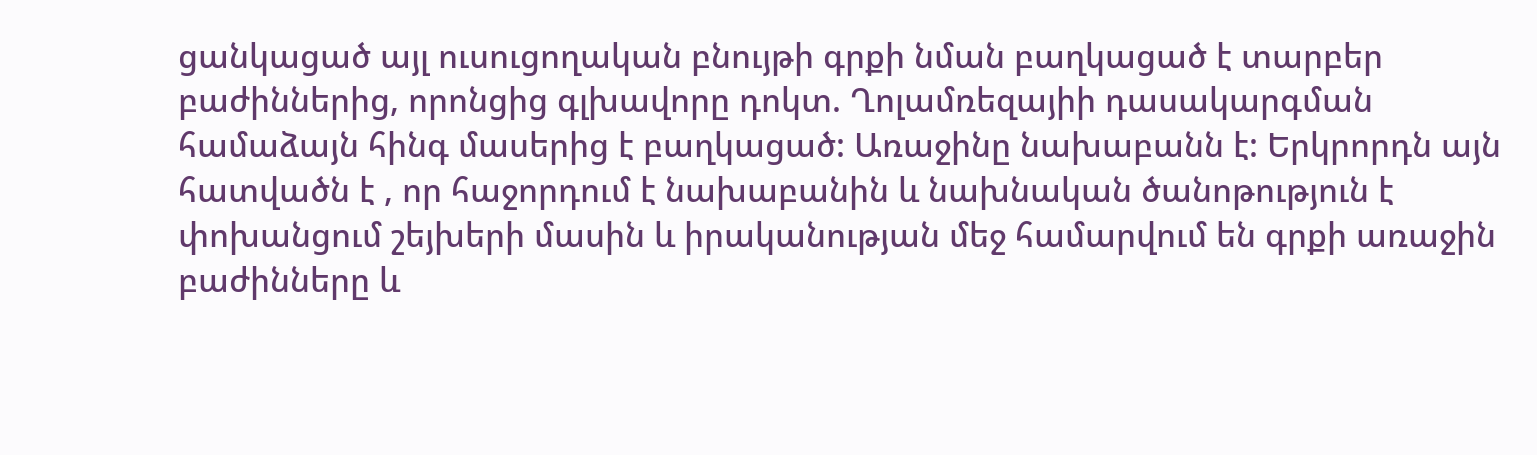ցանկացած այլ ուսուցողական բնույթի գրքի նման բաղկացած է տարբեր բաժիններից, որոնցից գլխավորը դոկտ. Ղոլամռեզայիի դասակարգման համաձայն հինգ մասերից է բաղկացած: Առաջինը նախաբանն է: Երկրորդն այն հատվածն է , որ հաջորդում է նախաբանին և նախնական ծանոթություն է փոխանցում շեյխերի մասին և իրականության մեջ համարվում են գրքի առաջին բաժինները և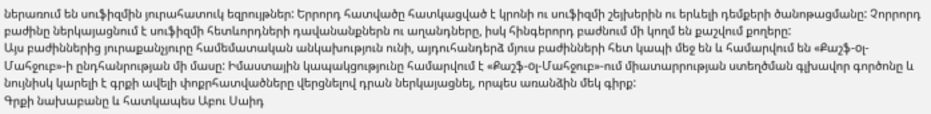ներառում են սուֆիզմին յուրահատուկ եզրույթներ: Երրորդ հատվածը հատկացված է կրոնի ու սուֆիզմի շեյխերին ու երևելի դեմքերի ծանոթացմանը: Չորրորդ բաժինը ներկայացնում է սուֆիզմի հետևորդների դավանանքներն ու աղանդները, իսկ հինգերորդ բաժնում մի կողմ են քաշվում քողերը:
Այս բաժիններից յուրաքանչյուրը համեմատական անկախություն ունի, այդուհանդերձ մյուս բաժինների հետ կապի մեջ են և համարվում են «Քաշֆ-oլ-Մահջուբ»-ի ընդհանրության մի մասը: Իմաստային կապակցությունը համարվում է «Քաշֆ-oլ-Մահջուբ»-ում միատարրության ստեղծման գլխավոր գործոնը և նույնիսկ կարելի է գրքի ավելի փոքրհատվածները վերցնելով դրան ներկայացնել, որպես առանձին մեկ գիրք:
Գրքի նախաբանը և հատկապես Աբու Սաիդ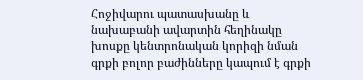Հոջիվարու պատասխանը և նախաբանի ավարտին հեղինակը խոսքը կենտրոնական կորիզի նման գրքի բոլոր բաժինները կապում է գրքի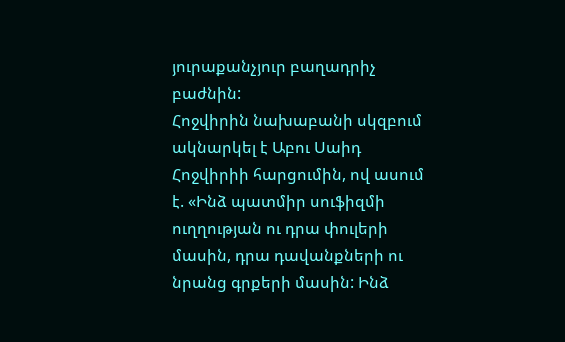յուրաքանչյուր բաղադրիչ բաժնին:
Հոջվիրին նախաբանի սկզբում ակնարկել է Աբու Սաիդ Հոջվիրիի հարցումին, ով ասում է. «Ինձ պատմիր սուֆիզմի ուղղության ու դրա փուլերի մասին, դրա դավանքների ու նրանց գրքերի մասին: Ինձ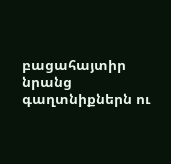բացահայտիր նրանց գաղտնիքներն ու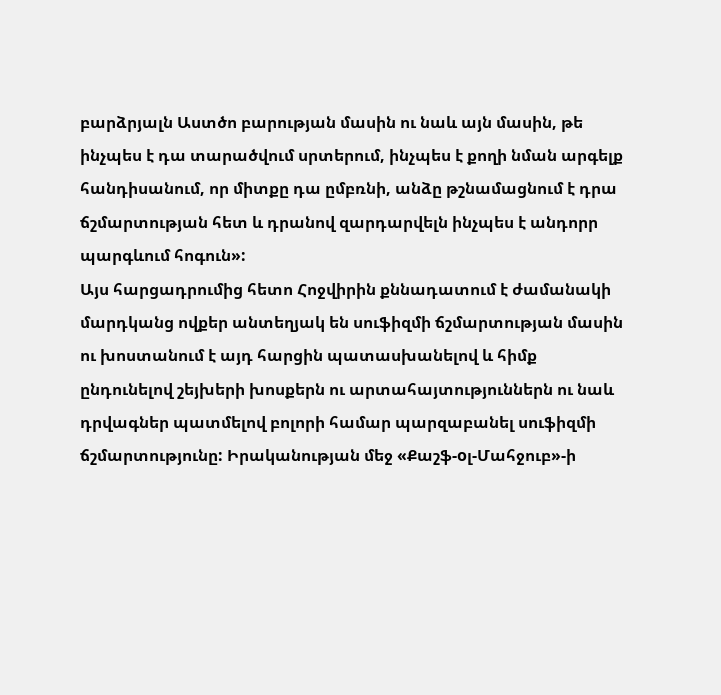բարձրյալն Աստծո բարության մասին ու նաև այն մասին, թե ինչպես է դա տարածվում սրտերում, ինչպես է քողի նման արգելք հանդիսանում, որ միտքը դա ըմբռնի, անձը թշնամացնում է դրա ճշմարտության հետ և դրանով զարդարվելն ինչպես է անդորր պարգևում հոգուն»:
Այս հարցադրումից հետո Հոջվիրին քննադատում է ժամանակի մարդկանց ովքեր անտեղյակ են սուֆիզմի ճշմարտության մասին ու խոստանում է այդ հարցին պատասխանելով և հիմք ընդունելով շեյխերի խոսքերն ու արտահայտություններն ու նաև դրվագներ պատմելով բոլորի համար պարզաբանել սուֆիզմի ճշմարտությունը: Իրականության մեջ «Քաշֆ-oլ-Մահջուբ»-ի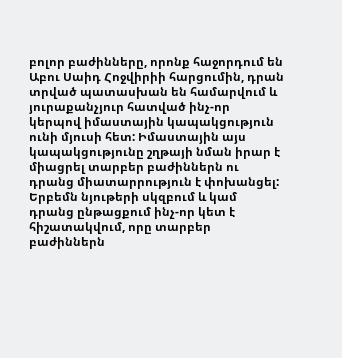բոլոր բաժինները, որոնք հաջորդում են Աբու Սաիդ Հոջվիրիի հարցումին, դրան տրված պատասխան են համարվում և յուրաքանչյուր հատված ինչ-որ կերպով իմաստային կապակցություն ունի մյուսի հետ: Իմաստային այս կապակցությունը շղթայի նման իրար է միացրել տարբեր բաժիններն ու դրանց միատարրություն է փոխանցել: Երբեմն նյութերի սկզբում և կամ դրանց ընթացքում ինչ-որ կետ է հիշատակվում, որը տարբեր բաժիններն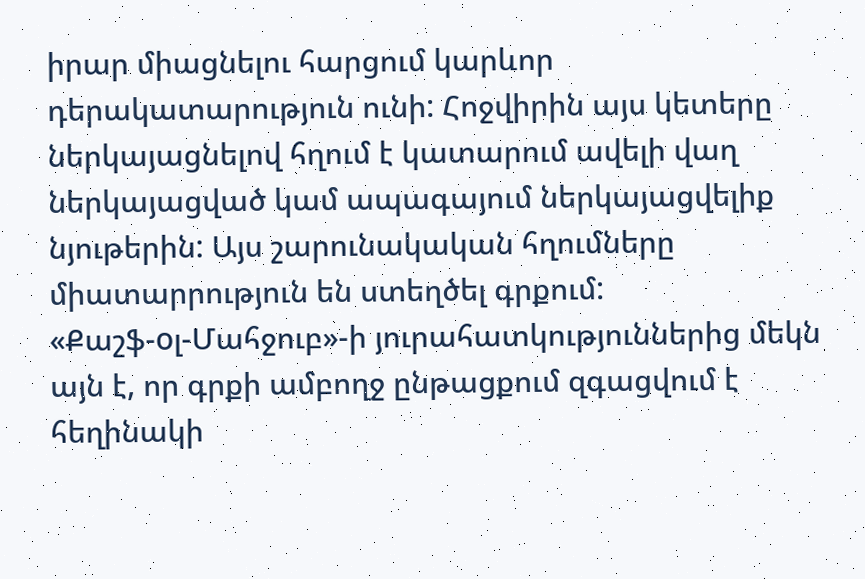իրար միացնելու հարցում կարևոր դերակատարություն ունի: Հոջվիրին այս կետերը ներկայացնելով հղում է կատարում ավելի վաղ ներկայացված կամ ապագայում ներկայացվելիք նյութերին: Այս շարունակական հղումները միատարրություն են ստեղծել գրքում:
«Քաշֆ-oլ-Մահջուբ»-ի յուրահատկություններից մեկն այն է, որ գրքի ամբողջ ընթացքում զգացվում է հեղինակի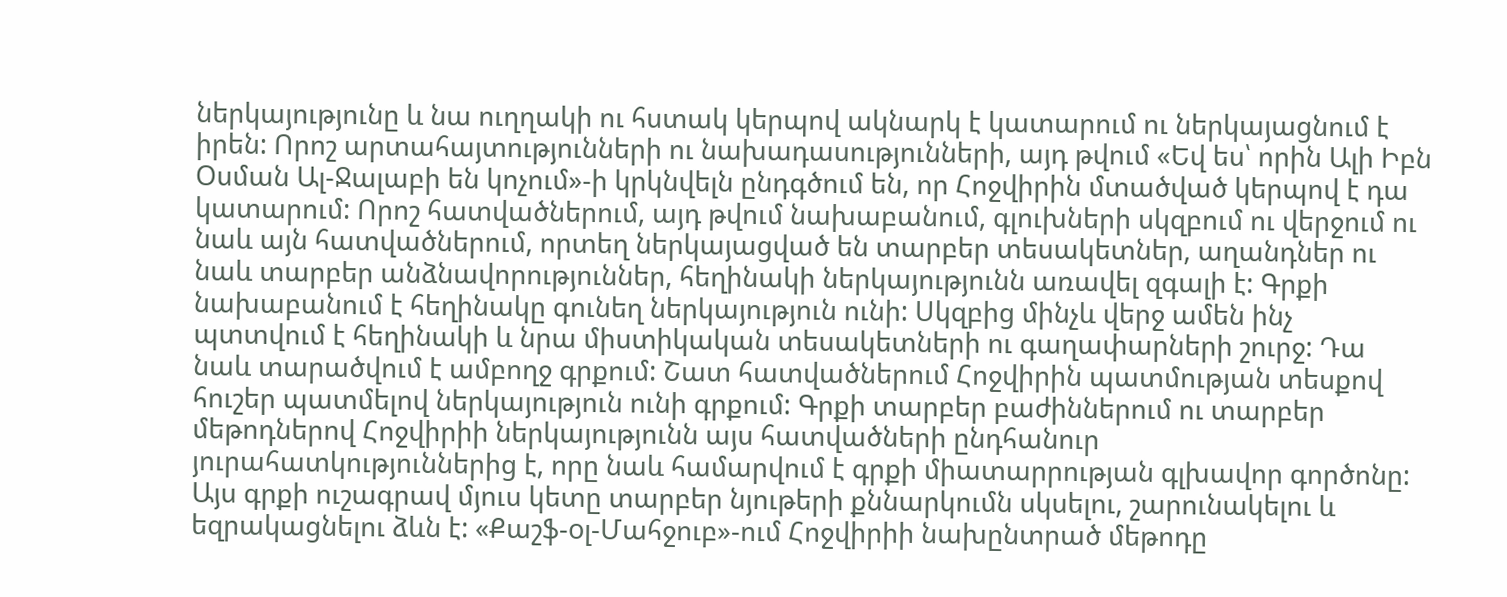ներկայությունը և նա ուղղակի ու հստակ կերպով ակնարկ է կատարում ու ներկայացնում է իրեն: Որոշ արտահայտությունների ու նախադասությունների, այդ թվում «Եվ ես՝ որին Ալի Իբն Օսման Ալ-Ջալաբի են կոչում»-ի կրկնվելն ընդգծում են, որ Հոջվիրին մտածված կերպով է դա կատարում: Որոշ հատվածներում, այդ թվում նախաբանում, գլուխների սկզբում ու վերջում ու նաև այն հատվածներում, որտեղ ներկայացված են տարբեր տեսակետներ, աղանդներ ու նաև տարբեր անձնավորություններ, հեղինակի ներկայությունն առավել զգալի է: Գրքի նախաբանում է հեղինակը գունեղ ներկայություն ունի: Սկզբից մինչև վերջ ամեն ինչ պտտվում է հեղինակի և նրա միստիկական տեսակետների ու գաղափարների շուրջ: Դա նաև տարածվում է ամբողջ գրքում: Շատ հատվածներում Հոջվիրին պատմության տեսքով հուշեր պատմելով ներկայություն ունի գրքում: Գրքի տարբեր բաժիններում ու տարբեր մեթոդներով Հոջվիրիի ներկայությունն այս հատվածների ընդհանուր յուրահատկություններից է, որը նաև համարվում է գրքի միատարրության գլխավոր գործոնը:
Այս գրքի ուշագրավ մյուս կետը տարբեր նյութերի քննարկումն սկսելու, շարունակելու և եզրակացնելու ձևն է: «Քաշֆ-oլ-Մահջուբ»-ում Հոջվիրիի նախընտրած մեթոդը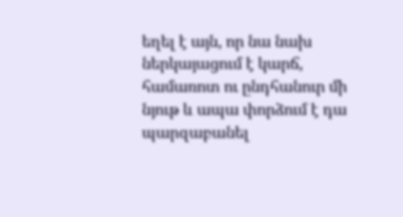եղել է այն, որ նա նախ ներկայացում է կարճ, համառոտ ու ընդհանուր մի նյութ և ապա փորձում է դա պարզաբանել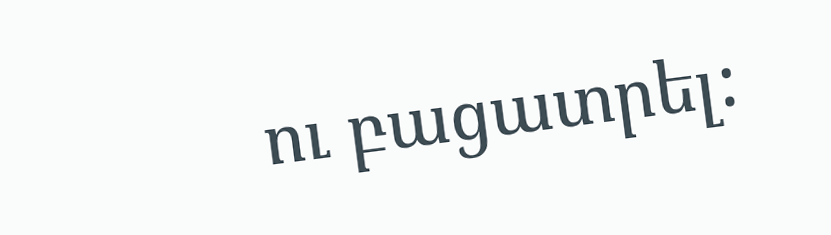ու բացատրել: